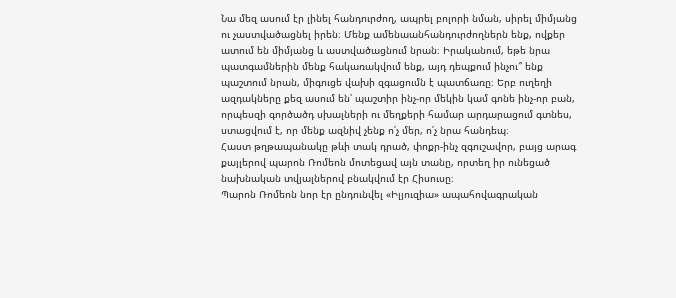Նա մեզ ասում էր լինել հանդուրժող, ապրել բոլորի նման, սիրել միմյանց ու չաստվածացնել իրեն։ Մենք ամենաանհանդուրժողներն ենք, ովքեր ատում են միմյանց և աստվածացնում նրան։ Իրականում, եթե նրա պատգամներին մենք հակառակվում ենք, այդ դեպքում ինչու՞ ենք պաշտում նրան, միգուցե վախի զգացումն է պատճառը։ Երբ ուղեղի ազդակները քեզ ասում են՝ պաշտիր ինչ-որ մեկին կամ գոնե ինչ-որ բան, որպեսզի գործածդ սխալների ու մեղքերի համար արդարացում գտնես, ստացվում է, որ մենք ազնիվ չենք ո՛չ մեր, ո՛չ նրա հանդեպ։
Հաստ թղթապանակը թևի տակ դրած, փոքր-ինչ զգուշավոր, բայց արագ քայլերով պարոն Ռոմեոն մոտեցավ այն տանը, որտեղ իր ունեցած նախնական տվյալներով բնակվում էր Հիսուսը։
Պարոն Ռոմեոն նոր էր ընդունվել «Իլյուզիա» ապահովագրական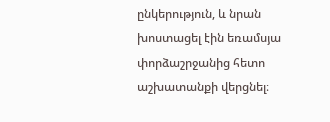ընկերություն, և նրան խոստացել էին եռամսյա փորձաշրջանից հետո աշխատանքի վերցնել։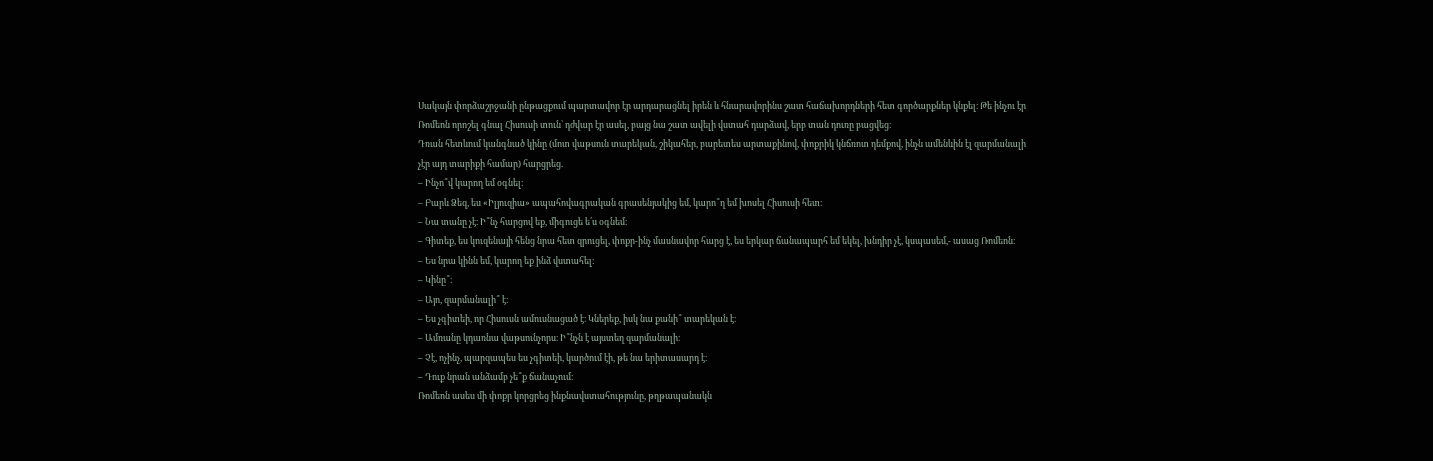Սակայն փորձաշրջանի ընթացքում պարտավոր էր արդարացնել իրեն և հնարավորինս շատ հաճախորդների հետ գործարքներ կնքել։ Թե ինչու էր Ռոմեոն որոշել գնալ Հիսուսի տուն՝ դժվար էր ասել, բայց նա շատ ավելի վստահ դարձավ, երբ տան դուռը բացվեց։
Դռան հետևում կանգնած կինը (մոտ վաթսուն տարեկան, շիկահեր, բարետես արտաքինով, փոքրիկ կնճռոտ դեմքով, ինչն ամենևին էլ զարմանալի չէր այդ տարիքի համար) հարցրեց.
– Ինչո՞վ կարող եմ օգնել։
– Բարև Ձեզ, ես «Իլյուզիա» ապահովագրական գրասենյակից եմ, կարո՞ղ եմ խոսել Հիսուսի հետ։
– Նա տանը չէ։ Ի՞նչ հարցով եք, միգուցե ե՛ս օգնեմ։
– Գիտեք, ես կուզենայի հենց նրա հետ զրուցել, փոքր-ինչ մասնավոր հարց է, ես երկար ճանապարհ եմ եկել, խնդիր չէ, կսպասեմ,- ասաց Ռոմեոն։
– Ես նրա կինն եմ, կարող եք ինձ վստահել։
– Կինը՞։
– Այո, զարմանալի՞ է։
– Ես չգիտեի, որ Հիսուսն ամուսնացած է։ Կներեք, իսկ նա քանի՞ տարեկան է։
– Ամռանը կդառնա վաթսունչորս։ Ի՞նչն է այստեղ զարմանալի։
– Չէ, ոչինչ, պարզապես ես չգիտեի, կարծում էի, թե նա երիտասարդ է։
– Դուք նրան անձամբ չե՞ք ճանաչում։
Ռոմեոն ասես մի փոքր կորցրեց ինքնավստահությունը, թղթապանակն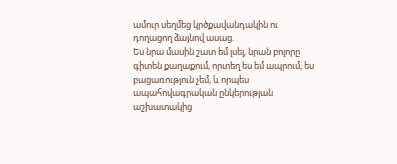ամուր սեղմեց կրծքավանդակին ու դողացող ձայնով ասաց.
Ես նրա մասին շատ եմ լսել, նրան բոլորը գիտեն քաղաքում, որտեղ ես եմ ապրում, ես բացառություն չեմ, և որպես ապահովագրական ընկերության աշխատակից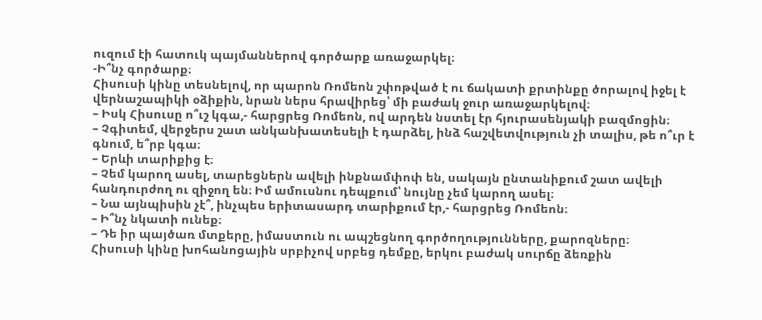ուզում էի հատուկ պայմաններով գործարք առաջարկել։
-Ի՞նչ գործարք։
Հիսուսի կինը տեսնելով, որ պարոն Ռոմեոն շփոթված է ու ճակատի քրտինքը ծորալով իջել է վերնաշապիկի օձիքին, նրան ներս հրավիրեց՝ մի բաժակ ջուր առաջարկելով։
– Իսկ Հիսուսը ո՞ւշ կգա,- հարցրեց Ռոմեոն, ով արդեն նստել էր հյուրասենյակի բազմոցին։
– Չգիտեմ, վերջերս շատ անկանխատեսելի է դարձել, ինձ հաշվետվություն չի տալիս, թե ո՞ւր է գնում, ե՞րբ կգա։
– Երևի տարիքից է։
– Չեմ կարող ասել, տարեցներն ավելի ինքնամփոփ են, սակայն ընտանիքում շատ ավելի հանդուրժող ու զիջող են։ Իմ ամուսնու դեպքում՝ նույնը չեմ կարող ասել։
– Նա այնպիսին չէ՞, ինչպես երիտասարդ տարիքում էր,- հարցրեց Ռոմեոն։
– Ի՞նչ նկատի ունեք։
– Դե իր պայծառ մտքերը, իմաստուն ու ապշեցնող գործողությունները, քարոզները։
Հիսուսի կինը խոհանոցային սրբիչով սրբեց դեմքը, երկու բաժակ սուրճը ձեռքին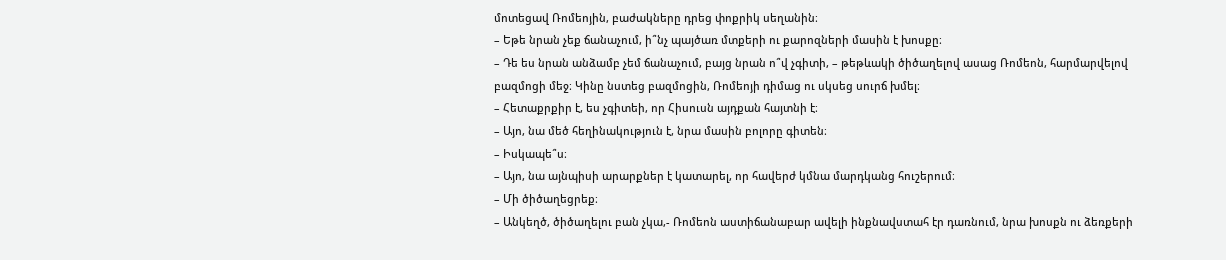մոտեցավ Ռոմեոյին, բաժակները դրեց փոքրիկ սեղանին։
– Եթե նրան չեք ճանաչում, ի՞նչ պայծառ մտքերի ու քարոզների մասին է խոսքը։
– Դե ես նրան անձամբ չեմ ճանաչում, բայց նրան ո՞վ չգիտի, – թեթևակի ծիծաղելով ասաց Ռոմեոն, հարմարվելով բազմոցի մեջ։ Կինը նստեց բազմոցին, Ռոմեոյի դիմաց ու սկսեց սուրճ խմել։
– Հետաքրքիր է, ես չգիտեի, որ Հիսուսն այդքան հայտնի է։
– Այո, նա մեծ հեղինակություն է, նրա մասին բոլորը գիտեն։
– Իսկապե՞ս։
– Այո, նա այնպիսի արարքներ է կատարել, որ հավերժ կմնա մարդկանց հուշերում։
– Մի ծիծաղեցրեք։
– Անկեղծ, ծիծաղելու բան չկա,- Ռոմեոն աստիճանաբար ավելի ինքնավստահ էր դառնում, նրա խոսքն ու ձեռքերի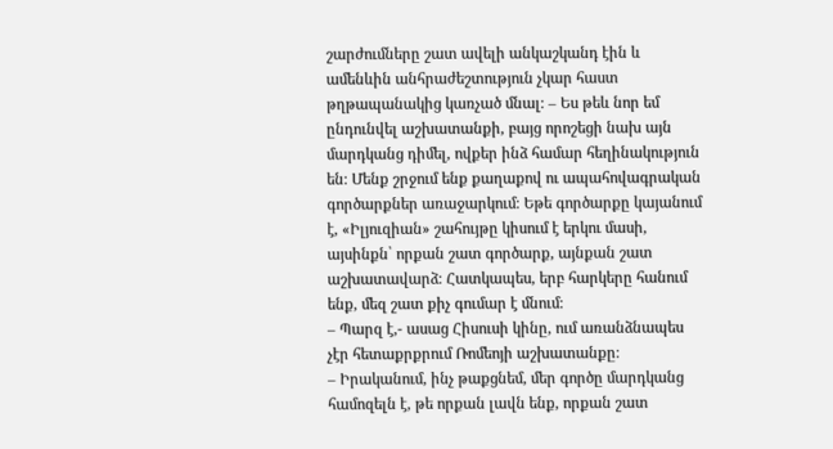շարժումները շատ ավելի անկաշկանդ էին և ամենևին անհրաժեշտություն չկար հաստ թղթապանակից կառչած մնալ։ – Ես թեև նոր եմ ընդունվել աշխատանքի, բայց որոշեցի նախ այն մարդկանց դիմել, ովքեր ինձ համար հեղինակություն են։ Մենք շրջում ենք քաղաքով ու ապահովագրական գործարքներ առաջարկում։ Եթե գործարքը կայանում է, «Իլյուզիան» շահույթը կիսում է երկու մասի, այսինքն՝ որքան շատ գործարք, այնքան շատ աշխատավարձ։ Հատկապես, երբ հարկերը հանում ենք, մեզ շատ քիչ գումար է մնում։
– Պարզ է,- ասաց Հիսուսի կինը, ում առանձնապես չէր հետաքրքրում Ռոմեոյի աշխատանքը։
– Իրականում, ինչ թաքցնեմ, մեր գործը մարդկանց համոզելն է, թե որքան լավն ենք, որքան շատ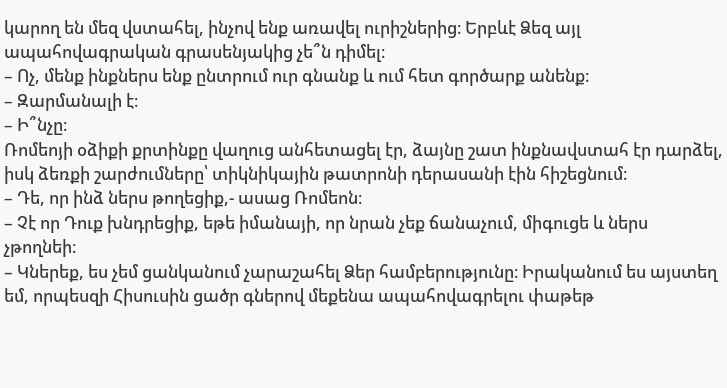կարող են մեզ վստահել, ինչով ենք առավել ուրիշներից։ Երբևէ Ձեզ այլ ապահովագրական գրասենյակից չե՞ն դիմել։
– Ոչ, մենք ինքներս ենք ընտրում ուր գնանք և ում հետ գործարք անենք։
– Զարմանալի է։
– Ի՞նչը։
Ռոմեոյի օձիքի քրտինքը վաղուց անհետացել էր, ձայնը շատ ինքնավստահ էր դարձել, իսկ ձեռքի շարժումները՝ տիկնիկային թատրոնի դերասանի էին հիշեցնում։
– Դե, որ ինձ ներս թողեցիք,- ասաց Ռոմեոն։
– Չէ որ Դուք խնդրեցիք, եթե իմանայի, որ նրան չեք ճանաչում, միգուցե և ներս չթողնեի։
– Կներեք, ես չեմ ցանկանում չարաշահել Ձեր համբերությունը։ Իրականում ես այստեղ եմ, որպեսզի Հիսուսին ցածր գներով մեքենա ապահովագրելու փաթեթ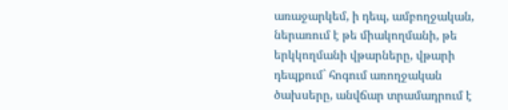առաջարկեմ, ի դեպ, ամբողջական, ներառում է թե միակողմանի, թե երկկողմանի վթարները, վթարի դեպքում` հոգում առողջական ծախսերը, անվճար տրամադրում է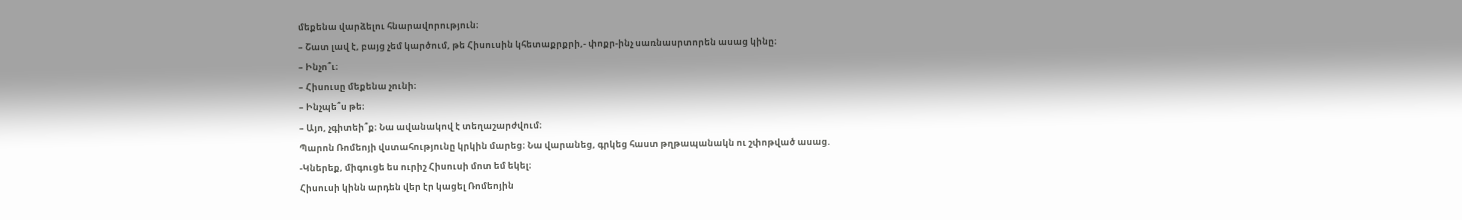մեքենա վարձելու հնարավորություն։
– Շատ լավ է, բայց չեմ կարծում, թե Հիսուսին կհետաքրքրի,- փոքր-ինչ սառնասրտորեն ասաց կինը։
– Ինչո՞ւ։
– Հիսուսը մեքենա չունի։
– Ինչպե՞ս թե։
– Այո, չգիտեի՞ք։ Նա ավանակով է տեղաշարժվում։
Պարոն Ռոմեոյի վստահությունը կրկին մարեց։ Նա վարանեց, գրկեց հաստ թղթապանակն ու շփոթված ասաց.
-Կներեք, միգուցե ես ուրիշ Հիսուսի մոտ եմ եկել։
Հիսուսի կինն արդեն վեր էր կացել Ռոմեոյին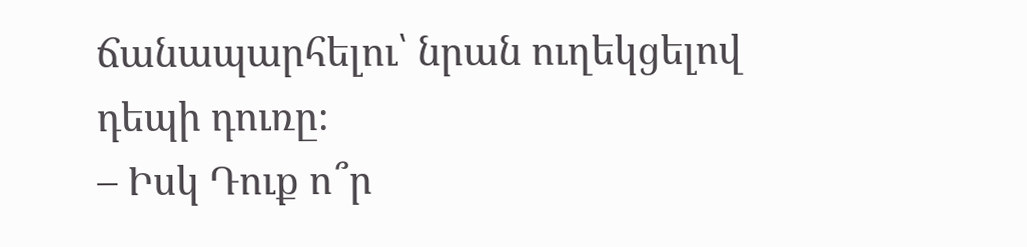ճանապարհելու՝ նրան ուղեկցելով դեպի դուռը։
– Իսկ Դուք ո՞ր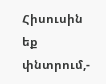Հիսուսին եք փնտրում,-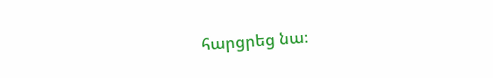հարցրեց նա։